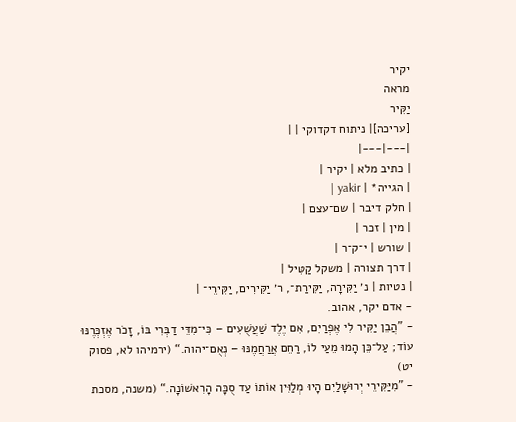יקיר
מראה
יַקִּיר
[עריכה]| ניתוח דקדוקי | |
|---|---|
| כתיב מלא | יקיר |
| הגייה* | yakir |
| חלק דיבר | שם־עצם |
| מין | זכר |
| שורש | י־ק־ר |
| דרך תצורה | משקל קַטִּיל |
| נטיות | נ׳ יַקִּירָה, יַקִּירַת־, ר׳ יַקִּירִים, יַקִּירֵי־ |
- אדם יקר, אהוב.
- ”הֲבֵן יַקִּיר לִי אֶפְרַיִם, אִם יֶלֶד שַׁעֲשֻׁעִים – כִּי־מִדֵּי דַבְּרִי בּוֹ, זָכֹר אֶזְכְּרֶנּוּ עוֹד; עַל־כֵּן הָמוּ מֵעַי לוֹ, רַחֵם אֲרַחֲמֶנּוּ – נְאֻם־יהוה.“ (ירמיהו לא, פסוק יט)
- ”מִיַּקִּירֵי יְרוּשָׁלַיִם הָיוּ מְלַוִּין אוֹתוֹ עַד סֻכָּה הָרִאשׁוֹנָה.“ (משנה, מסכת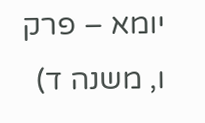יומא – פרק ו, משנה ד)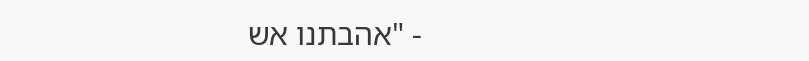- "אהבתנו אש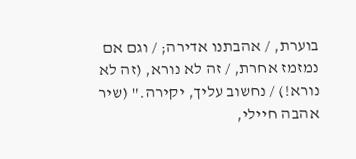בוערת, / אהבתנו אדירה; / וגם אם נמזמז אחרת, / זה לא נורא, (זה לא נורא!) / נחשוב עליך, יקירה." (שיר אהבה חיילי,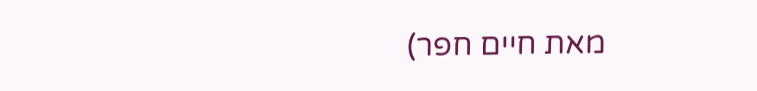מאת חיים חפר)